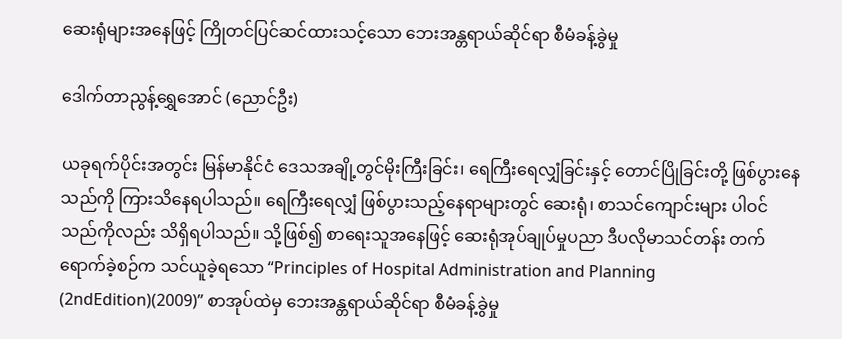ဆေးရုံများအနေဖြင့် ကြိုတင်ပြင်ဆင်ထားသင့်သော ဘေးအန္တရာယ်ဆိုင်ရာ စီမံခန့်ခွဲမှု

ဒေါက်တာညွန့်ရွှေအောင် (ညောင်ဦး)

ယခုရက်ပိုင်းအတွင်း မြန်မာနိုင်ငံ ဒေသအချို့တွင်မိုးကြီးခြင်း၊ ရေကြီးရေလျှံခြင်းနှင့် တောင်ပြိုခြင်းတို့ ဖြစ်ပွားနေသည်ကို ကြားသိနေရပါသည်။ ရေကြီးရေလျှံ ဖြစ်ပွားသည့်နေရာများတွင် ဆေးရုံ၊ စာသင်ကျောင်းများ ပါဝင်သည်ကိုလည်း သိရှိရပါသည်။ သို့ဖြစ်၍ စာရေးသူအနေဖြင့် ဆေးရုံအုပ်ချုပ်မှုပညာ ဒီပလိုမာသင်တန်း တက်ရောက်ခဲ့စဉ်က သင်ယူခဲ့ရသော “Principles of Hospital Administration and Planning (2ndEdition)(2009)” စာအုပ်ထဲမှ ဘေးအန္တရာယ်ဆိုင်ရာ စီမံခန့်ခွဲမှု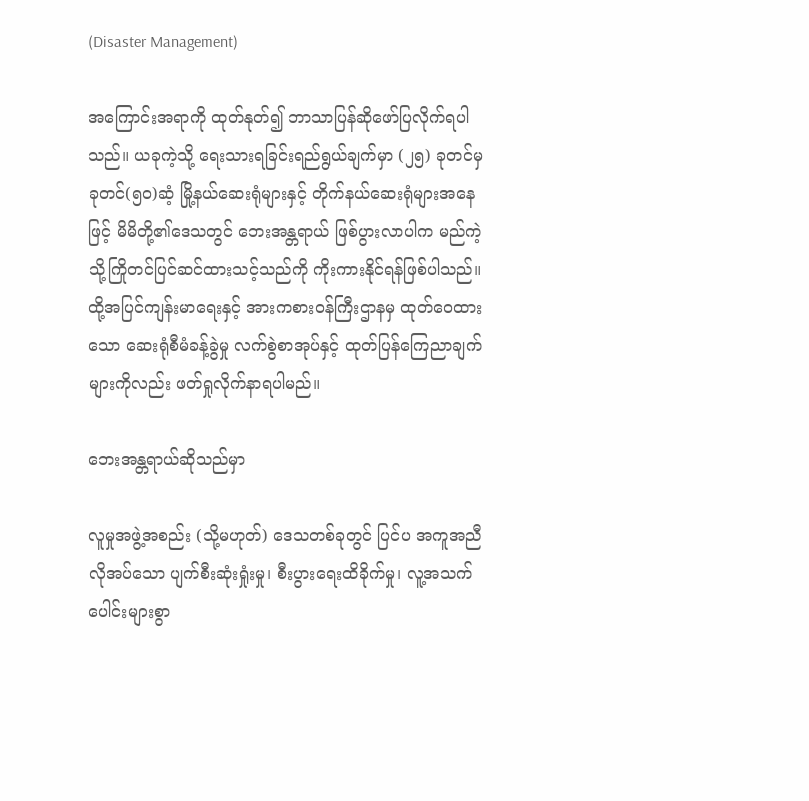(Disaster Management)

အကြောင်းအရာကို ထုတ်နုတ်၍ ဘာသာပြန်ဆိုဖော်ပြလိုက်ရပါသည်။ ယခုကဲ့သို့ ရေးသားရခြင်းရည်ရွယ်ချက်မှာ (၂၅) ခုတင်မှ ခုတင်(၅၀)ဆံ့ မြို့နယ်ဆေးရုံများနှင့် တိုက်နယ်ဆေးရုံများအနေဖြင့် မိမိတို့၏ဒေသတွင် ဘေးအန္တရာယ် ဖြစ်ပွားလာပါက မည်ကဲ့သို့ကြိုတင်ပြင်ဆင်ထားသင့်သည်ကို ကိုးကားနိုင်ရန်ဖြစ်ပါသည်။ ထို့အပြင်ကျန်းမာရေးနှင့် အားကစားဝန်ကြီးဌာနမှ ထုတ်ဝေထားသော ဆေးရုံစီမံခန့်ခွဲမှု လက်စွဲစာအုပ်နှင့် ထုတ်ပြန်ကြေညာချက်များကိုလည်း ဖတ်ရှုလိုက်နာရပါမည်။

ဘေးအန္တရာယ်ဆိုသည်မှာ

လူမှုအဖွဲ့အစည်း (သို့မဟုတ်) ဒေသတစ်ခုတွင် ပြင်ပ အကူအညီလိုအပ်သော ပျက်စီးဆုံးရှုံးမှု၊ စီးပွားရေးထိခိုက်မှု၊ လူ့အသက်ပေါင်းများစွာ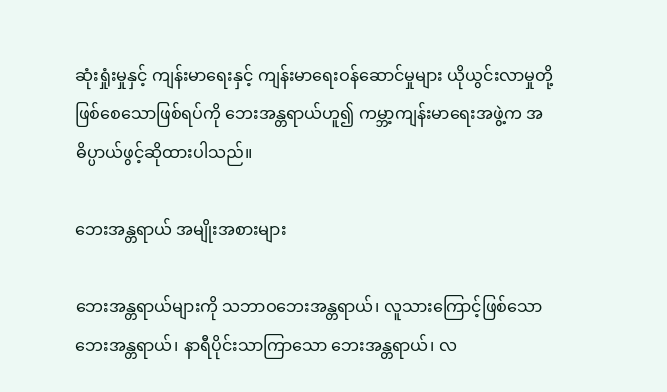ဆုံးရှုံးမှုနှင့် ကျန်းမာရေးနှင့် ကျန်းမာရေးဝန်ဆောင်မှုများ ယိုယွင်းလာမှုတို့ဖြစ်စေသောဖြစ်ရပ်ကို ဘေးအန္တရာယ်ဟူ၍ ကမ္ဘာ့ကျန်းမာရေးအဖွဲ့က အဓိပ္ပာယ်ဖွင့်ဆိုထားပါသည်။

ဘေးအန္တရာယ် အမျိုးအစားများ

ဘေးအန္တရာယ်များကို သဘာဝဘေးအန္တရာယ်၊ လူသားကြောင့်ဖြစ်သော ဘေးအန္တရာယ်၊ နာရီပိုင်းသာကြာသော ဘေးအန္တရာယ်၊ လ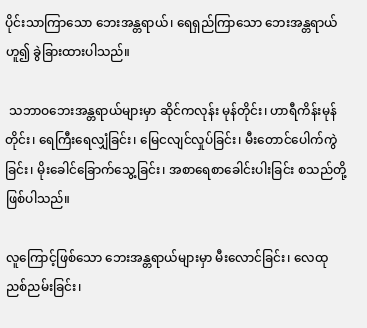ပိုင်းသာကြာသော ဘေးအန္တရာယ်၊ ရေရှည်ကြာသော ဘေးအန္တရာယ်ဟူ၍ ခွဲခြားထားပါသည်။

 သဘာဝဘေးအန္တရာယ်များမှာ ဆိုင်ကလုန်း မုန်တိုင်း၊ ဟာရီကိန်းမုန်တိုင်း၊ ရေကြီးရေလျှံခြင်း၊ မြေငလျင်လှုပ်ခြင်း၊ မီးတောင်ပေါက်ကွဲခြင်း၊ မိုးခေါင်ခြောက်သွေ့ခြင်း၊ အစာရေစာခေါင်းပါးခြင်း စသည်တို့ဖြစ်ပါသည်။

လူကြောင့်ဖြစ်သော ဘေးအန္တရာယ်များမှာ မီးလောင်ခြင်း၊ လေထုညစ်ညမ်းခြင်း၊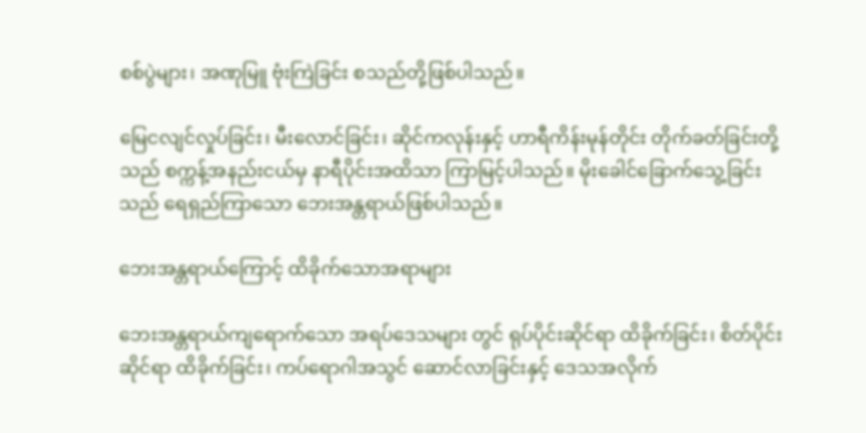စစ်ပွဲများ၊ အဏုမြူ ဗုံးကြဲခြင်း စသည်တို့ဖြစ်ပါသည်။

မြေငလျင်လှုပ်ခြင်း၊ မီးလောင်ခြင်း၊ ဆိုင်ကလုန်းနှင့် ဟာရီကိန်းမုန်တိုင်း တိုက်ခတ်ခြင်းတို့သည် စက္ကန့်အနည်းငယ်မှ နာရီပိုင်းအထိသာ ကြာမြင့်ပါသည်။ မိုးခေါင်ခြောက်သွေ့ခြင်းသည် ရေရှည်ကြာသော ဘေးအန္တရာယ်ဖြစ်ပါသည်။

ဘေးအန္တရာယ်ကြောင့် ထိခိုက်သောအရာများ

ဘေးအန္တရာယ်ကျရောက်သော အရပ်ဒေသများ တွင် ရုပ်ပိုင်းဆိုင်ရာ ထိခိုက်ခြင်း၊ စိတ်ပိုင်းဆိုင်ရာ ထိခိုက်ခြင်း၊ ကပ်ရောဂါအသွင် ဆောင်လာခြင်းနှင့် ဒေသအလိုက်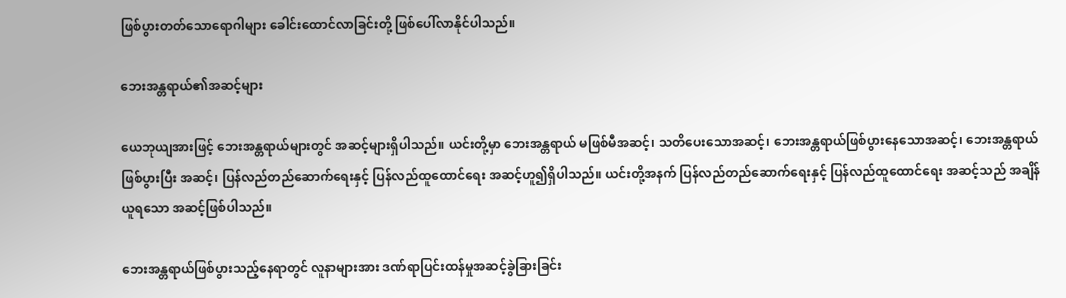ဖြစ်ပွားတတ်သောရောဂါများ ခေါင်းထောင်လာခြင်းတို့ ဖြစ်ပေါ်လာနိုင်ပါသည်။

ဘေးအန္တရာယ်၏အဆင့်များ

ယေဘုယျအားဖြင့် ဘေးအန္တရာယ်များတွင် အဆင့်များရှိပါသည်။ ယင်းတို့မှာ ဘေးအန္တရာယ် မဖြစ်မီအဆင့်၊ သတိပေးသောအဆင့်၊ ဘေးအန္တရာယ်ဖြစ်ပွားနေသောအဆင့်၊ ဘေးအန္တရာယ်ဖြစ်ပွားပြီး အဆင့်၊ ပြန်လည်တည်ဆောက်ရေးနှင့် ပြန်လည်ထူထောင်ရေး အဆင့်ဟူ၍ရှိပါသည်။ ယင်းတို့အနက် ပြန်လည်တည်ဆောက်ရေးနှင့် ပြန်လည်ထူထောင်ရေး အဆင့်သည် အချိန်ယူရသော အဆင့်ဖြစ်ပါသည်။

ဘေးအန္တရာယ်ဖြစ်ပွားသည့်နေရာတွင် လူနာများအား ဒဏ်ရာပြင်းထန်မှုအဆင့်ခွဲခြားခြင်း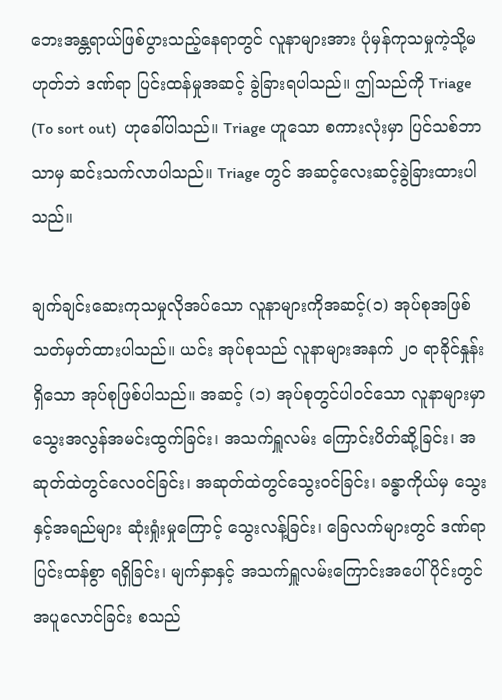ဘေးအန္တရာယ်ဖြစ်ပွားသည့်နေရာတွင် လူနာများအား ပုံမှန်ကုသမှုကဲ့သို့မဟုတ်ဘဲ ဒဏ်ရာ ပြင်းထန်မှုအဆင့် ခွဲခြားရပါသည်။ ဤသည်ကို Triage (To sort out)  ဟုခေါ်ပါသည်။ Triage ဟူသော စကားလုံးမှာ ပြင်သစ်ဘာသာမှ ဆင်းသက်လာပါသည်။ Triage တွင် အဆင့်လေးဆင့်ခွဲခြားထားပါသည်။

ချက်ချင်းဆေးကုသမှုလိုအပ်သော လူနာများကိုအဆင့်(၁) အုပ်စုအဖြစ် သတ်မှတ်ထားပါသည်။ ယင်း အုပ်စုသည် လူနာများအနက် ၂၀ ရာခိုင်နှုန်းရှိသော အုပ်စုဖြစ်ပါသည်။ အဆင့် (၁) အုပ်စုတွင်ပါဝင်သော လူနာများမှာ သွေးအလွန်အမင်းထွက်ခြင်း၊ အသက်ရှူလမ်း ကြောင်းပိတ်ဆို့ခြင်း၊ အဆုတ်ထဲတွင်လေဝင်ခြင်း၊ အဆုတ်ထဲတွင်သွေးဝင်ခြင်း၊ ခန္ဓာကိုယ်မှ သွေးနှင့်အရည်များ ဆုံးရှုံးမှုကြောင့် သွေးလန့်ခြင်း၊ ခြေလက်များတွင် ဒဏ်ရာပြင်းထန်စွာ ရရှိခြင်း၊ မျက်နှာနှင့် အသက်ရှူလမ်းကြောင်းအပေါ်ပိုင်းတွင် အပူလောင်ခြင်း စသည်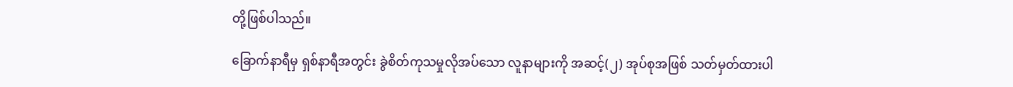တို့ဖြစ်ပါသည်။

ခြောက်နာရီမှ ရှစ်နာရီအတွင်း ခွဲစိတ်ကုသမှုလိုအပ်သော လူနာများကို အဆင့်(၂) အုပ်စုအဖြစ် သတ်မှတ်ထားပါ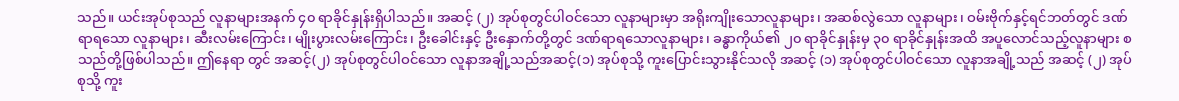သည်။ ယင်းအုပ်စုသည် လူနာများအနက် ၄၀ ရာခိုင်နှုန်းရှိပါသည်။ အဆင့် (၂) အုပ်စုတွင်ပါဝင်သော လူနာများမှာ အရိုးကျိုးသောလူနာများ၊ အဆစ်လွဲသော လူနာများ၊ ဝမ်းဗိုက်နှင့်ရင်ဘတ်တွင် ဒဏ်ရာရသော လူနာများ၊ ဆီးလမ်းကြောင်း၊ မျိုးပွားလမ်းကြောင်း၊ ဦးခေါင်းနှင့် ဦးနှောက်တို့တွင် ဒဏ်ရာရသောလူနာများ၊ ခန္ဓာကိုယ်၏ ၂၀ ရာခိုင်နှုန်းမှ ၃၀ ရာခိုင်နှုန်းအထိ အပူလောင်သည့်လူနာများ စသည်တို့ဖြစ်ပါသည်။ ဤနေရာ တွင် အဆင့်(၂) အုပ်စုတွင်ပါဝင်သော လူနာအချို့သည်အဆင့်(၁) အုပ်စုသို့ ကူးပြောင်းသွားနိုင်သလို အဆင့် (၁) အုပ်စုတွင်ပါဝင်သော လူနာအချို့သည် အဆင့် (၂) အုပ်စုသို့ ကူး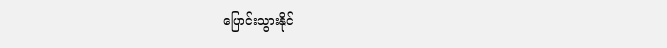ပြောင်းသွားနိုင်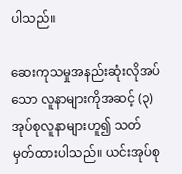ပါသည်။

ဆေးကုသမှုအနည်းဆုံးလိုအပ်သော လူနာများကိုအဆင့် (၃) အုပ်စုလူနာများဟူ၍ သတ်မှတ်ထားပါသည်။ ယင်းအုပ်စု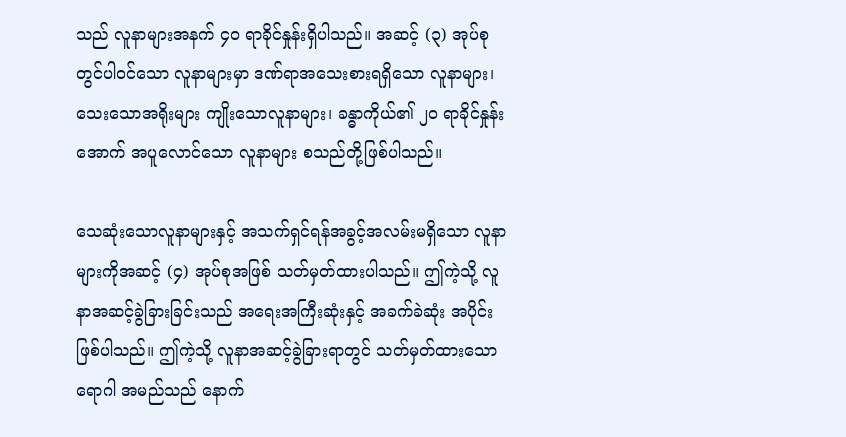သည် လူနာများအနက် ၄၀ ရာခိုင်နှုန်းရှိပါသည်။ အဆင့် (၃) အုပ်စုတွင်ပါဝင်သော လူနာများမှာ ဒဏ်ရာအသေးစားရရှိသော လူနာများ၊ သေးသောအရိုးများ ကျိုးသောလူနာများ၊ ခန္ဓာကိုယ်၏ ၂၀ ရာခိုင်နှုန်းအောက် အပူလောင်သော လူနာများ စသည်တို့ဖြစ်ပါသည်။

သေဆုံးသောလူနာများနှင့် အသက်ရှင်ရန်အခွင့်အလမ်းမရှိသော လူနာများကိုအဆင့် (၄) အုပ်စုအဖြစ် သတ်မှတ်ထားပါသည်။ ဤကဲ့သို့ လူနာအဆင့်ခွဲခြားခြင်းသည် အရေးအကြီးဆုံးနှင့် အခက်ခဲဆုံး အပိုင်းဖြစ်ပါသည်။ ဤကဲ့သို့ လူနာအဆင့်ခွဲခြားရာတွင် သတ်မှတ်ထားသော ရောဂါ အမည်သည် နောက်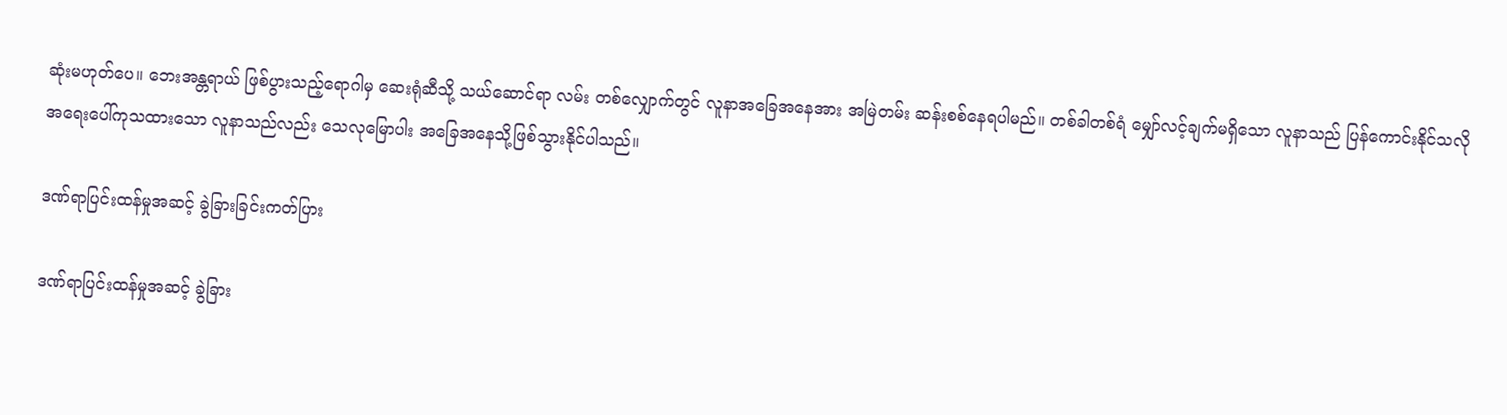ဆုံးမဟုတ်ပေ။ ဘေးအန္တရာယ် ဖြစ်ပွားသည့်ရောဂါမှ ဆေးရုံဆီသို့ သယ်ဆောင်ရာ လမ်း တစ်လျှောက်တွင် လူနာအခြေအနေအား အမြဲတမ်း ဆန်းစစ်နေရပါမည်။ တစ်ခါတစ်ရံ မျှော်လင့်ချက်မရှိသော လူနာသည် ပြန်ကောင်းနိုင်သလို အရေးပေါ်ကုသထားသော လူနာသည်လည်း သေလုမြောပါး အခြေအနေသို့ဖြစ်သွားနိုင်ပါသည်။

ဒဏ်ရာပြင်းထန်မှုအဆင့် ခွဲခြားခြင်းကတ်ပြား

ဒဏ်ရာပြင်းထန်မှုအဆင့် ခွဲခြား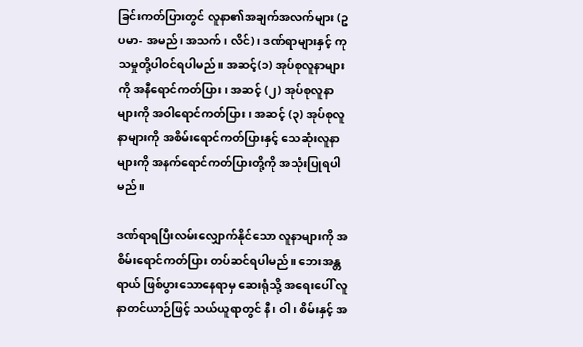ခြင်းကတ်ပြားတွင် လူနာ၏အချက်အလက်များ (ဥပမာ- အမည်၊ အသက်၊ လိင်)၊ ဒဏ်ရာများနှင့် ကုသမှုတို့ပါဝင်ရပါမည်။ အဆင့်(၁) အုပ်စုလူနာများကို အနီရောင်ကတ်ပြား၊ အဆင့် (၂) အုပ်စုလူနာများကို အဝါရောင်ကတ်ပြား၊ အဆင့် (၃) အုပ်စုလူနာများကို အစိမ်းရောင်ကတ်ပြားနှင့် သေဆုံးလူနာများကို အနက်ရောင်ကတ်ပြားတို့ကို အသုံးပြုရပါမည်။

ဒဏ်ရာရပြီးလမ်းလျှောက်နိုင်သော လူနာများကို အစိမ်းရောင်ကတ်ပြား တပ်ဆင်ရပါမည်။ ဘေးအန္တရာယ် ဖြစ်ပွားသောနေရာမှ ဆေးရုံသို့ အရေးပေါ် လူနာတင်ယာဉ်ဖြင့် သယ်ယူရာတွင် နီ၊ ဝါ၊ စိမ်းနှင့် အ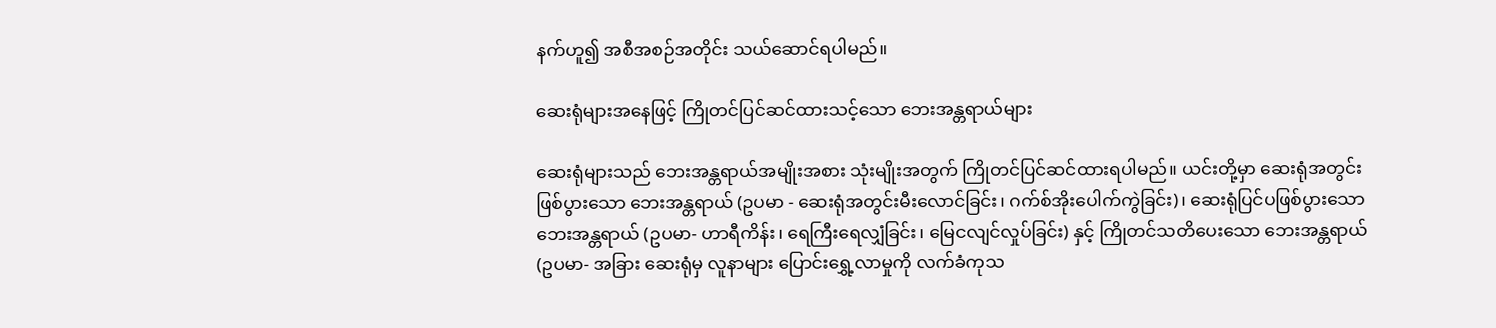နက်ဟူ၍ အစီအစဉ်အတိုင်း သယ်ဆောင်ရပါမည်။

ဆေးရုံများအနေဖြင့် ကြိုတင်ပြင်ဆင်ထားသင့်သော ဘေးအန္တရာယ်များ

ဆေးရုံများသည် ဘေးအန္တရာယ်အမျိုးအစား သုံးမျိုးအတွက် ကြိုတင်ပြင်ဆင်ထားရပါမည်။ ယင်းတို့မှာ ဆေးရုံအတွင်း ဖြစ်ပွားသော ဘေးအန္တရာယ် (ဥပမာ - ဆေးရုံအတွင်းမီးလောင်ခြင်း၊ ဂက်စ်အိုးပေါက်ကွဲခြင်း)၊ ဆေးရုံပြင်ပဖြစ်ပွားသော ဘေးအန္တရာယ် (ဥပမာ- ဟာရီကိန်း၊ ရေကြီးရေလျှံခြင်း၊ မြေငလျင်လှုပ်ခြင်း) နှင့် ကြိုတင်သတိပေးသော ဘေးအန္တရာယ် (ဥပမာ- အခြား ဆေးရုံမှ လူနာများ ပြောင်းရွှေ့လာမှုကို လက်ခံကုသ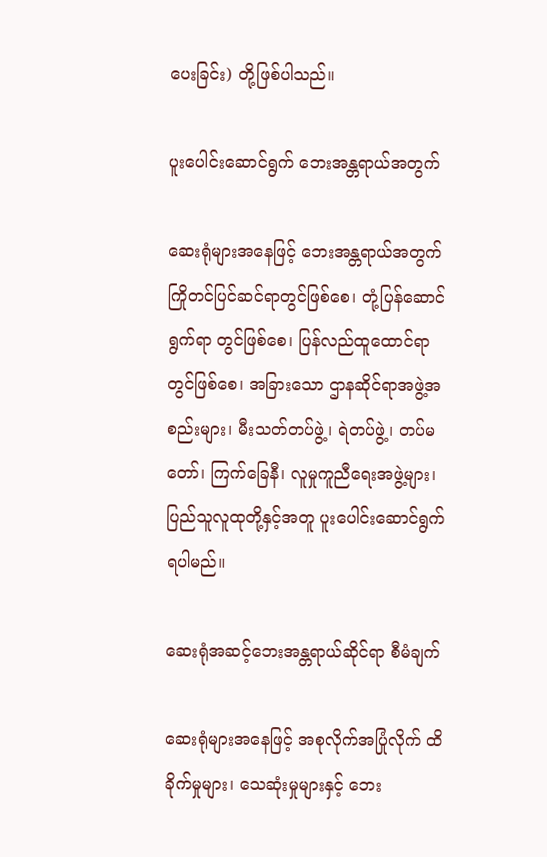ပေးခြင်း) တို့ဖြစ်ပါသည်။

ပူးပေါင်းဆောင်ရွက် ဘေးအန္တရာယ်အတွက်

ဆေးရုံများအနေဖြင့် ဘေးအန္တရာယ်အတွက် ကြိုတင်ပြင်ဆင်ရာတွင်ဖြစ်စေ၊ တုံ့ပြန်ဆောင်ရွက်ရာ တွင်ဖြစ်စေ၊ ပြန်လည်ထူထောင်ရာတွင်ဖြစ်စေ၊ အခြားသော ဌာနဆိုင်ရာအဖွဲ့အစည်းများ၊ မီးသတ်တပ်ဖွဲ့၊ ရဲတပ်ဖွဲ့၊ တပ်မတော်၊ ကြက်ခြေနီ၊ လူမှုကူညီရေးအဖွဲ့များ၊ ပြည်သူလူထုတို့နှင့်အတူ ပူးပေါင်းဆောင်ရွက်ရပါမည်။

ဆေးရုံအဆင့်ဘေးအန္တရာယ်ဆိုင်ရာ စီမံချက်

ဆေးရုံများအနေဖြင့် အစုလိုက်အပြုံလိုက် ထိခိုက်မှုများ၊ သေဆုံးမှုများနှင့် ဘေး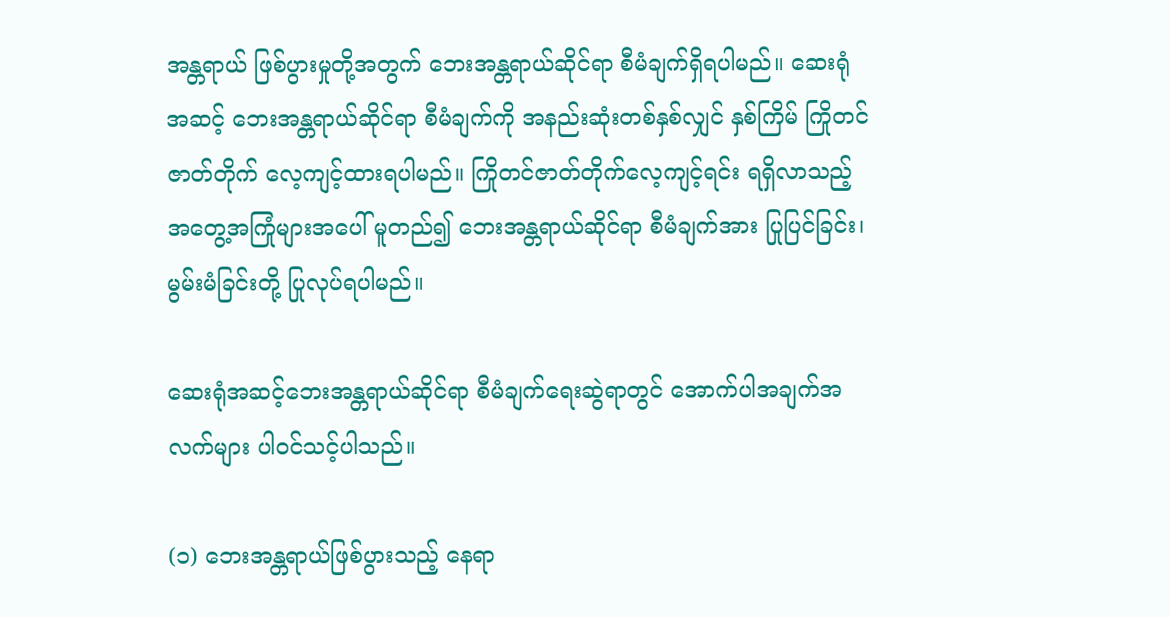အန္တရာယ် ဖြစ်ပွားမှုတို့အတွက် ဘေးအန္တရာယ်ဆိုင်ရာ စီမံချက်ရှိရပါမည်။ ဆေးရုံအဆင့် ဘေးအန္တရာယ်ဆိုင်ရာ စီမံချက်ကို အနည်းဆုံးတစ်နှစ်လျှင် နှစ်ကြိမ် ကြိုတင်ဇာတ်တိုက် လေ့ကျင့်ထားရပါမည်။ ကြိုတင်ဇာတ်တိုက်လေ့ကျင့်ရင်း ရရှိလာသည့် အတွေ့အကြုံများအပေါ် မူတည်၍ ဘေးအန္တရာယ်ဆိုင်ရာ စီမံချက်အား ပြုပြင်ခြင်း၊ မွမ်းမံခြင်းတို့ ပြုလုပ်ရပါမည်။

ဆေးရုံအဆင့်ဘေးအန္တရာယ်ဆိုင်ရာ စီမံချက်ရေးဆွဲရာတွင် အောက်ပါအချက်အလက်များ ပါဝင်သင့်ပါသည်။

(၁) ဘေးအန္တရာယ်ဖြစ်ပွားသည့် နေရာ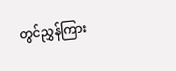တွင်ညွှန်ကြား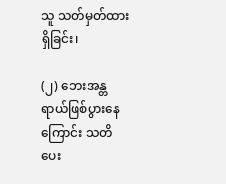သူ သတ်မှတ်ထားရှိခြင်း၊

(၂) ဘေးအန္တရာယ်ဖြစ်ပွားနေကြောင်း သတိပေး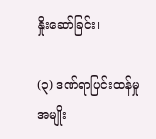နှိုးဆော်ခြင်း၊

(၃) ဒဏ်ရာပြင်းထန်မှု အမျိုး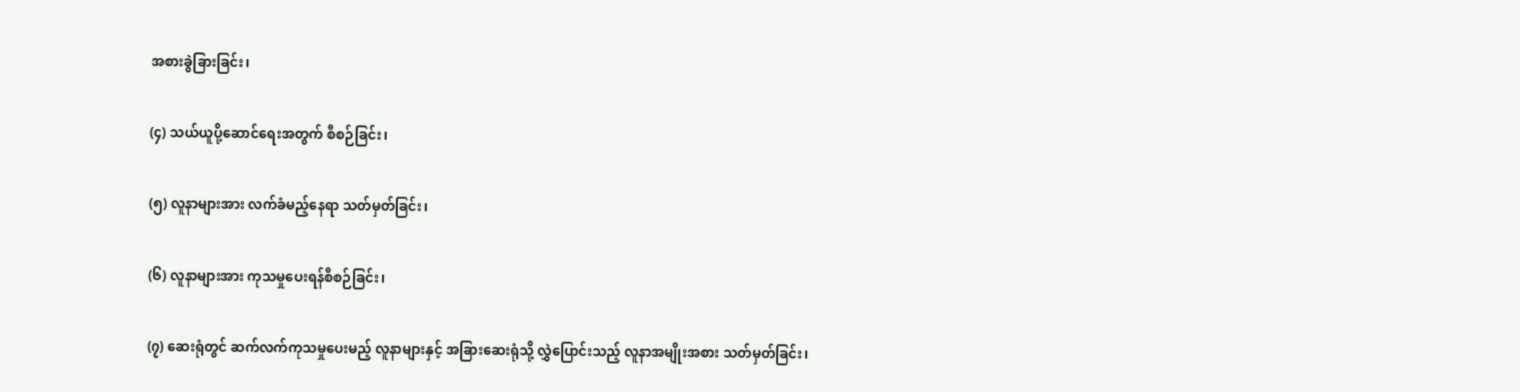အစားခွဲခြားခြင်း၊

(၄) သယ်ယူပို့ဆောင်ရေးအတွက် စီစဉ်ခြင်း၊

(၅) လူနာများအား လက်ခံမည့်နေရာ သတ်မှတ်ခြင်း၊

(၆) လူနာများအား ကုသမှုပေးရန်စီစဉ်ခြင်း၊

(၇) ဆေးရုံတွင် ဆက်လက်ကုသမှုပေးမည့် လူနာများနှင့် အခြားဆေးရုံသို့ လွှဲပြောင်းသည့် လူနာအမျိုးအစား သတ်မှတ်ခြင်း၊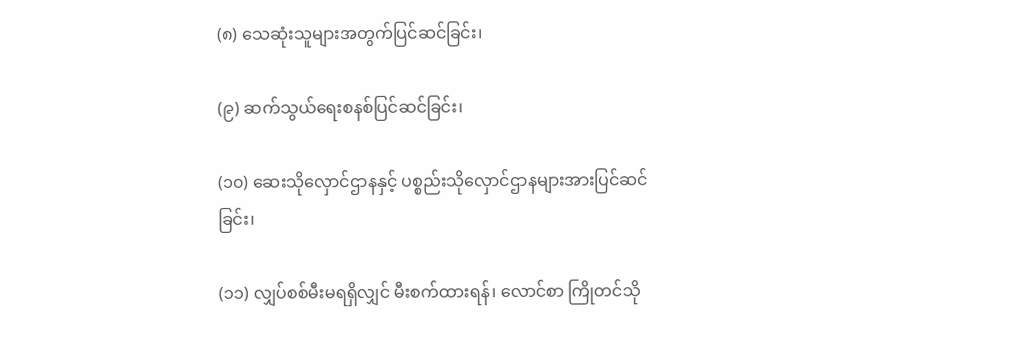(၈) သေဆုံးသူများအတွက်ပြင်ဆင်ခြင်း၊

(၉) ဆက်သွယ်ရေးစနစ်ပြင်ဆင်ခြင်း၊

(၁၀) ဆေးသိုလှောင်ဌာနနှင့် ပစ္စည်းသိုလှောင်ဌာနများအားပြင်ဆင်ခြင်း၊

(၁၁) လျှပ်စစ်မီးမရရှိလျှင် မီးစက်ထားရန်၊ လောင်စာ ကြိုတင်သို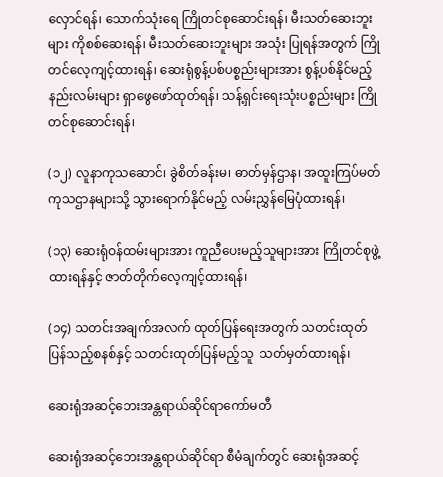လှောင်ရန်၊ သောက်သုံးရေ ကြိုတင်စုဆောင်းရန်၊ မီးသတ်ဆေးဘူးများ ကိုစစ်ဆေးရန်၊ မီးသတ်ဆေးဘူးများ အသုံး ပြုရန်အတွက် ကြိုတင်လေ့ကျင့်ထားရန်၊ ဆေးရုံစွန့်ပစ်ပစ္စည်းများအား စွန့်ပစ်နိုင်မည့်နည်းလမ်းများ ရှာဖွေဖော်ထုတ်ရန်၊ သန့်ရှင်းရေးသုံးပစ္စည်းများ ကြိုတင်စုဆောင်းရန်၊

(၁၂) လူနာကုသဆောင်၊ ခွဲစိတ်ခန်းမ၊ ဓာတ်မှန်ဌာန၊ အထူးကြပ်မတ်ကုသဌာနများသို့ သွားရောက်နိုင်မည့် လမ်းညွှန်မြေပုံထားရန်၊

(၁၃) ဆေးရုံဝန်ထမ်းများအား ကူညီပေးမည့်သူများအား ကြိုတင်စုဖွဲ့ထားရန်နှင့် ဇာတ်တိုက်လေ့ကျင့်ထားရန်၊

(၁၄) သတင်းအချက်အလက် ထုတ်ပြန်ရေးအတွက် သတင်းထုတ်ပြန်သည့်စနစ်နှင့် သတင်းထုတ်ပြန်မည့်သူ  သတ်မှတ်ထားရန်၊

ဆေးရုံအဆင့်ဘေးအန္တရာယ်ဆိုင်ရာကော်မတီ

ဆေးရုံအဆင့်ဘေးအန္တရာယ်ဆိုင်ရာ စီမံချက်တွင် ဆေးရုံအဆင့်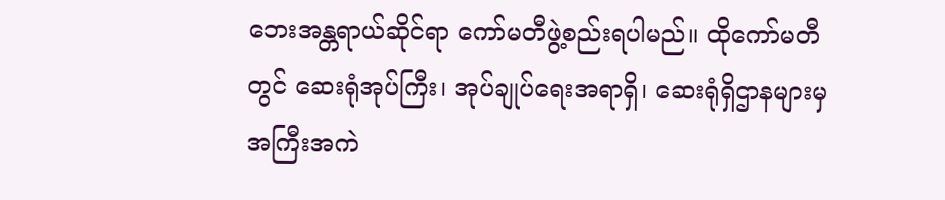ဘေးအန္တရာယ်ဆိုင်ရာ ကော်မတီဖွဲ့စည်းရပါမည်။ ထိုကော်မတီတွင် ဆေးရုံအုပ်ကြီး၊ အုပ်ချုပ်ရေးအရာရှိ၊ ဆေးရုံရှိဌာနများမှ အကြီးအကဲ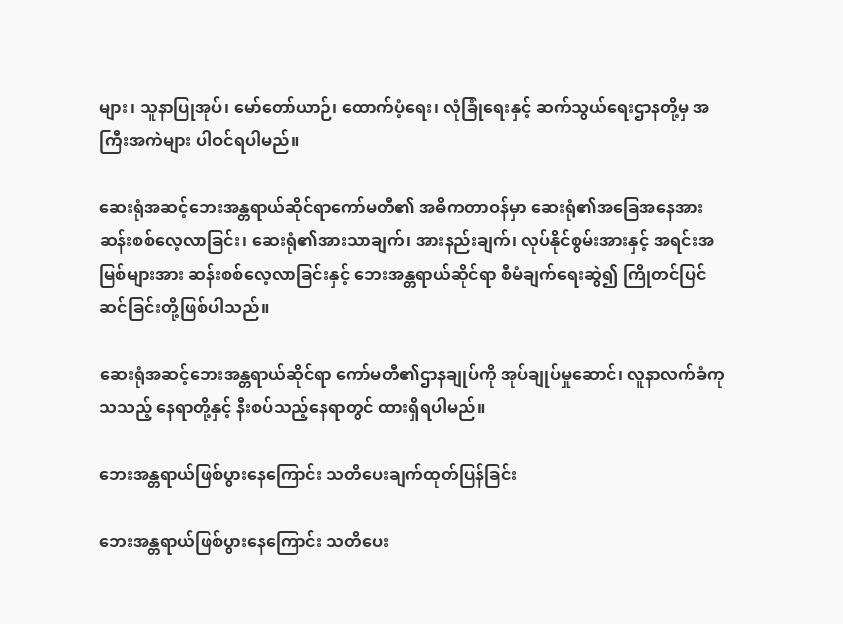များ၊ သူနာပြုအုပ်၊ မော်တော်ယာဉ်၊ ထောက်ပံ့ရေး၊ လုံခြုံရေးနှင့် ဆက်သွယ်ရေးဌာနတို့မှ အကြီးအကဲများ ပါဝင်ရပါမည်။

ဆေးရုံအဆင့်ဘေးအန္တရာယ်ဆိုင်ရာကော်မတီ၏ အဓိကတာဝန်မှာ ဆေးရုံ၏အခြေအနေအား ဆန်းစစ်လေ့လာခြင်း၊ ဆေးရုံ၏အားသာချက်၊ အားနည်းချက်၊ လုပ်နိုင်စွမ်းအားနှင့် အရင်းအမြစ်များအား ဆန်းစစ်လေ့လာခြင်းနှင့် ဘေးအန္တရာယ်ဆိုင်ရာ စီမံချက်ရေးဆွဲ၍ ကြိုတင်ပြင်ဆင်ခြင်းတို့ဖြစ်ပါသည်။

ဆေးရုံအဆင့်ဘေးအန္တရာယ်ဆိုင်ရာ ကော်မတီ၏ဌာနချုပ်ကို အုပ်ချုပ်မှုဆောင်၊ လူနာလက်ခံကုသသည့် နေရာတို့နှင့် နီးစပ်သည့်နေရာတွင် ထားရှိရပါမည်။

ဘေးအန္တရာယ်ဖြစ်ပွားနေကြောင်း သတိပေးချက်ထုတ်ပြန်ခြင်း

ဘေးအန္တရာယ်ဖြစ်ပွားနေကြောင်း သတိပေး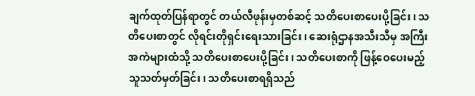ချက်ထုတ်ပြန်ရာတွင် တယ်လီဖုန်းမှတစ်ဆင့် သတိပေးစာပေးပို့ခြင်း၊ သတိပေးစာတွင် လိုရင်းတိုရှင်းရေးသားခြင်း၊ ဆေးရုံဌာနအသီးသီမှ အကြီးအကဲများထံသို့ သတိပေးစာပေးပို့ခြင်း၊ သတိပေးစာကို ဖြန့်ဝေပေးမည့်သူသတ်မှတ်ခြင်း၊ သတိပေးစာရရှိသည်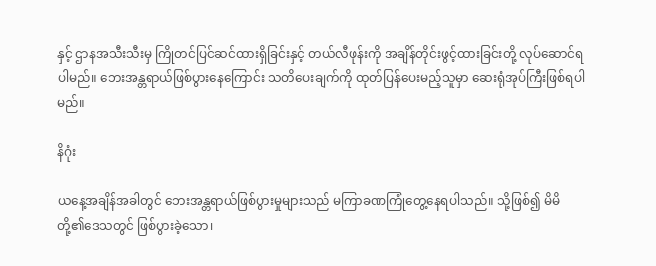နှင့် ဌာနအသီးသီးမှ ကြိုတင်ပြင်ဆင်ထားရှိခြင်းနှင့် တယ်လီဖုန်းကို အချိန်တိုင်းဖွင့်ထားခြင်းတို့ လုပ်ဆောင်ရပါမည်။ ဘေးအန္တရာယ်ဖြစ်ပွားနေကြောင်း သတိပေးချက်ကို ထုတ်ပြန်ပေးမည့်သူမှာ ဆေးရုံအုပ်ကြီးဖြစ်ရပါမည်။

နိဂုံး

ယနေ့အချိန်အခါတွင် ဘေးအန္တရာယ်ဖြစ်ပွားမှုများသည် မကြာခဏကြုံတွေ့နေရပါသည်။ သို့ဖြစ်၍ မိမိတို့၏ဒေသတွင် ဖြစ်ပွားခဲ့သော၊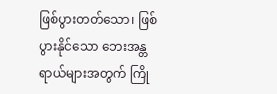ဖြစ်ပွားတတ်သော၊ ဖြစ်ပွားနိုင်သော ဘေးအန္တရာယ်များအတွက် ကြို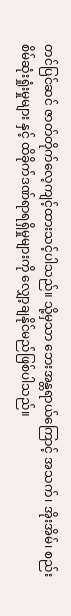တင်ပြင်ဆင် ဇာတ်တိုက်လေ့ကျင့်ထားသင့်ပါသည်။ သို့မှသာ ဘေးအန္တရာယ်ကြောင့် အသက်၊ အိုးအိမ်၊ စည်းစိမ်ဆုံးရှုံးမှုများ နှင့် ထိခိုက်ဒဏ်ရာရရှိမှုများကို လျှော့ချနိုင်မည်ဖြစ်ပါသည်။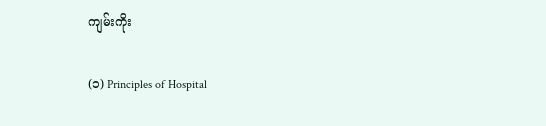ကျမ်းကိုး

(၁) Principles of Hospital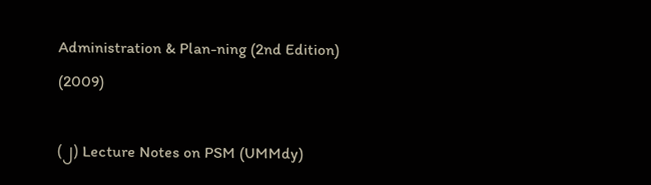Administration & Plan-ning (2nd Edition) (2009)

(၂) Lecture Notes on PSM (UMMdy)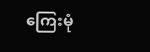ကြေးမုံ